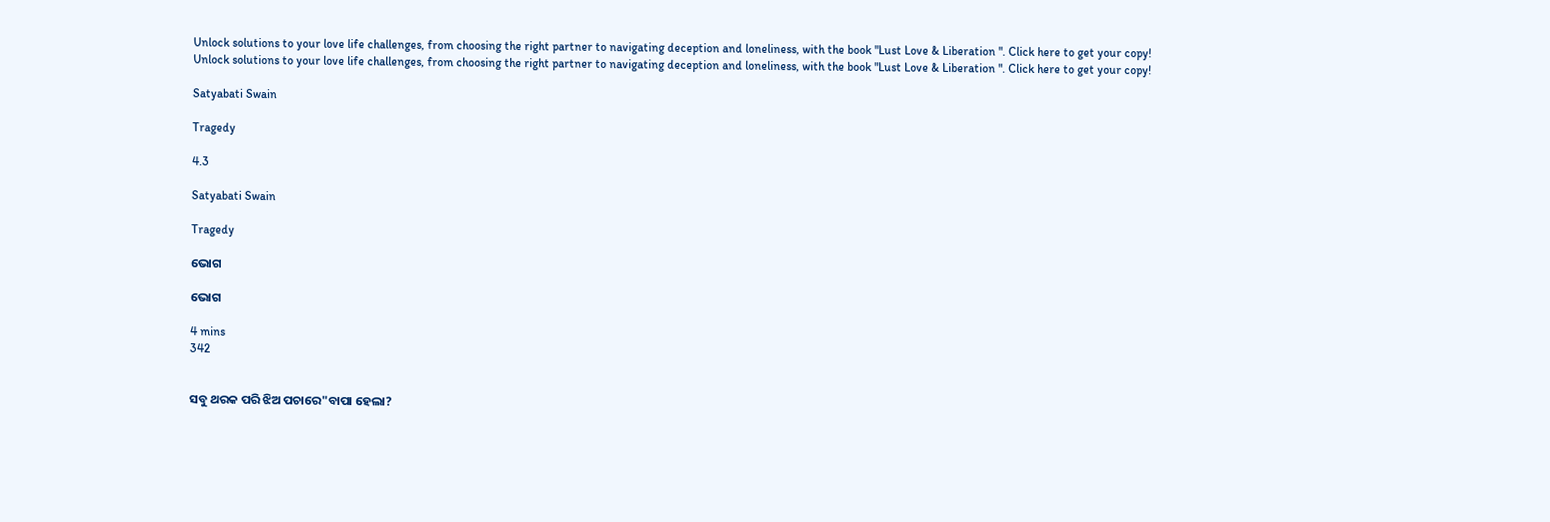Unlock solutions to your love life challenges, from choosing the right partner to navigating deception and loneliness, with the book "Lust Love & Liberation ". Click here to get your copy!
Unlock solutions to your love life challenges, from choosing the right partner to navigating deception and loneliness, with the book "Lust Love & Liberation ". Click here to get your copy!

Satyabati Swain

Tragedy

4.3

Satyabati Swain

Tragedy

ଭୋଗ

ଭୋଗ

4 mins
342


ସବୁ ଥରକ ପରି ଝିଅ ପଚାରେ"ବାପା ହେଲା?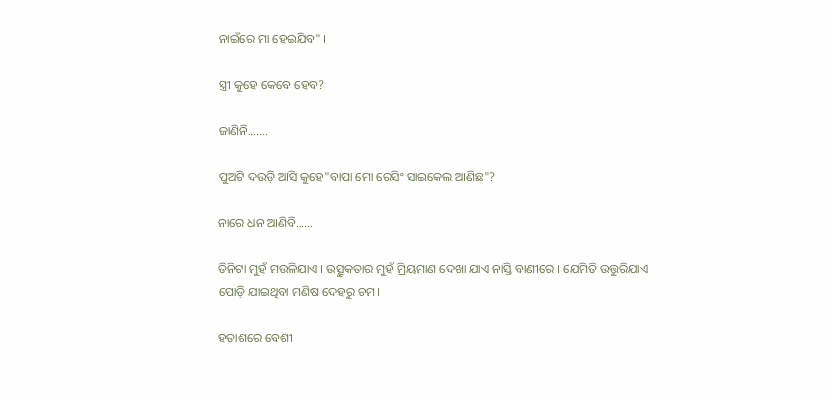ନାଇଁରେ ମା ହେଇଯିବ" ।

ସ୍ତ୍ରୀ କୁହେ କେବେ ହେବ?

ଜାଣିନି.......

ପୁଅଟି ଦଉଡ଼ି ଆସି କୁହେ"ବାପା ମୋ ରେସିଂ ସାଇକେଲ ଆଣିଛ"?

ନାରେ ଧନ ଆଣିବି......

ତିନିଟା ମୁହଁ ମଉଳିଯାଏ । ଉତ୍ସୁକତାର ମୁହଁ ମ୍ରିୟମାଣ ଦେଖା ଯାଏ ନାସ୍ତି ବାଣୀରେ । ଯେମିତି ଉତ୍ତୁରିଯାଏ ପୋଡ଼ି ଯାଇଥିବା ମଣିଷ ଦେହରୁ ଚମ।

ହତାଶରେ ବେଶୀ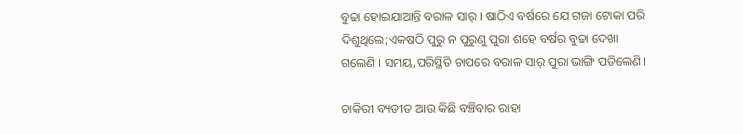ବୁଢା ହୋଇଯାଆନ୍ତି ବରାଳ ସାର୍ । ଷାଠିଏ ବର୍ଷରେ ଯେ ଗଜା ଟୋକା ପରି ଦିଶୁଥିଲେ;ଏକଷଠି ପୁରୁ ନ ପୁରୁଣୁ ପୁରା ଶହେ ବର୍ଷର ବୁଢା ଦେଖା ଗଲେଣି । ସମୟ,ପରିସ୍ଥିତି ଚାପରେ ବରାଳ ସାର୍ ପୁରା ଭାଙ୍ଗି ପଡିଲେଣି।

ଚାକିରୀ ବ୍ୟତୀତ ଆଉ କିଛି ବଞ୍ଚିବାର ରାହା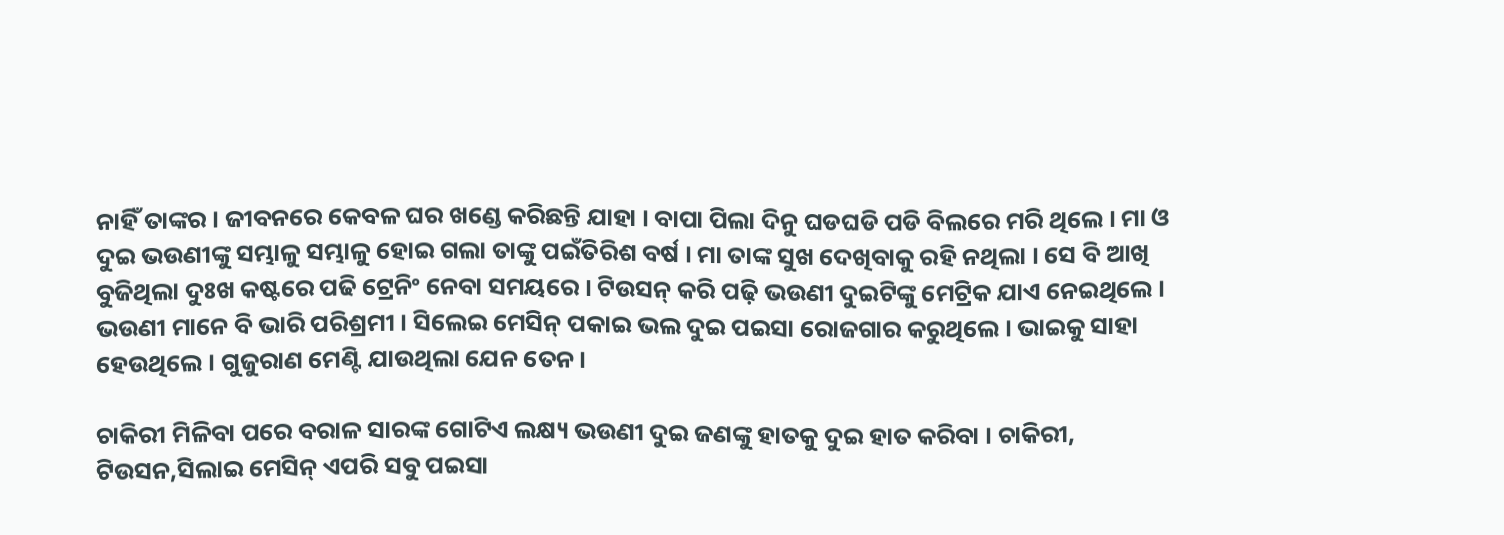ନାହିଁ ତାଙ୍କର । ଜୀବନରେ କେବଳ ଘର ଖଣ୍ଡେ କରିଛନ୍ତି ଯାହା । ବାପା ପିଲା ଦିନୁ ଘଡଘଡି ପଡି ବିଲରେ ମରି ଥିଲେ । ମା ଓ ଦୁଇ ଭଉଣୀଙ୍କୁ ସମ୍ଭାଳୁ ସମ୍ଭାଳୁ ହୋଇ ଗଲା ତାଙ୍କୁ ପଇଁତିରିଶ ବର୍ଷ । ମା ତାଙ୍କ ସୁଖ ଦେଖିବାକୁ ରହି ନଥିଲା । ସେ ବି ଆଖି ବୁଜିଥିଲା ଦୁଃଖ କଷ୍ଟରେ ପଢି ଟ୍ରେନିଂ ନେବା ସମୟରେ । ଟିଉସନ୍ କରି ପଢ଼ି ଭଉଣୀ ଦୁଇଟିଙ୍କୁ ମେଟ୍ରିକ ଯାଏ ନେଇଥିଲେ । ଭଉଣୀ ମାନେ ବି ଭାରି ପରିଶ୍ରମୀ । ସିଲେଇ ମେସିନ୍ ପକାଇ ଭଲ ଦୁଇ ପଇସା ରୋଜଗାର କରୁଥିଲେ । ଭାଇକୁ ସାହା ହେଉଥିଲେ । ଗୁଜୁରାଣ ମେଣ୍ଟି ଯାଉଥିଲା ଯେନ ତେନ।

ଚାକିରୀ ମିଳିବା ପରେ ବରାଳ ସାରଙ୍କ ଗୋଟିଏ ଲକ୍ଷ୍ୟ ଭଉଣୀ ଦୁଇ ଜଣଙ୍କୁ ହାତକୁ ଦୁଇ ହାତ କରିବା । ଚାକିରୀ, ଟିଉସନ,ସିଲାଇ ମେସିନ୍ ଏପରି ସବୁ ପଇସା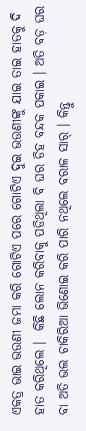ଏକତ୍ର ଭାଇ ଭଉଣୀ ଜମା କରି ଗୋଟିଏ ପରେ ଗୋଟିଏ ଦୁଇ ଭଉଣୀଙ୍କୁ ଯାଇ ତାଇ ହାତକୁ ଦି ହାତ କରିଥିଲେ ।  କିଛି ଲୋନ କରିବାକୁ ପଡିଥିଲା ବି ଘର ଡିହ ବନ୍ଦକ ପକାଇ । ଅତି ବଡ଼ ଘର ବା ଅତି ଭଲ ଚାକିରିଆ ଭିଣୋଇ କରି ପାରି ନଥିଲେ ବରାଳ ସାର୍ । କିନ୍ତୁ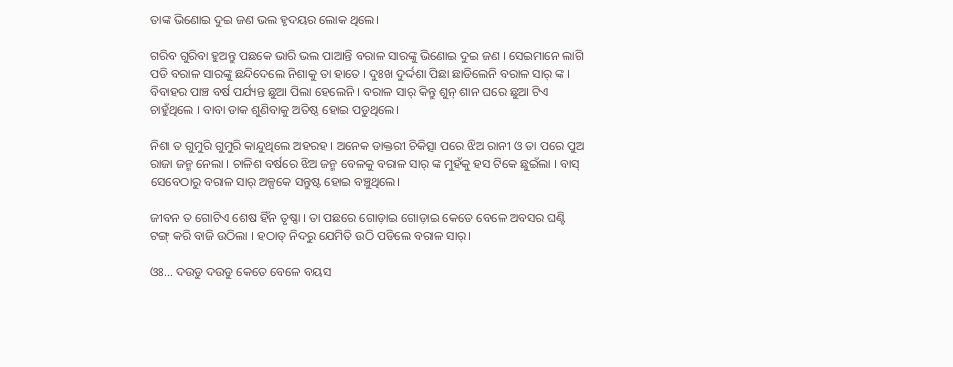ତାଙ୍କ ଭିଣୋଇ ଦୁଇ ଜଣ ଭଲ ହୃଦୟର ଲୋକ ଥିଲେ।

ଗରିବ ଗୁରିବା ହୁଅନ୍ତୁ ପଛକେ ଭାରି ଭଲ ପାଆନ୍ତି ବରାଳ ସାରଙ୍କୁ ଭିଣୋଇ ଦୁଇ ଜଣ । ସେଇମାନେ ଲାଗି ପଡି ବରାଳ ସାରଙ୍କୁ ଛନ୍ଦିଦେଲେ ନିଶାକୁ ତା ହାତେ । ଦୁଃଖ ଦୁର୍ଦ୍ଦଶା ପିଛା ଛାଡିଲେନି ବରାଳ ସାର୍ ଙ୍କ । ବିବାହର ପାଞ୍ଚ ବର୍ଷ ପର୍ଯ୍ୟନ୍ତ ଛୁଆ ପିଲା ହେଲେନି । ବରାଳ ସାର୍ କିନ୍ତୁ ଶୁନ୍ ଶାନ ଘରେ ଛୁଆ ଟିଏ ଚାହୁଁଥିଲେ । ବାବା ଡାକ ଶୁଣିବାକୁ ଅତିଷ୍ଠ ହୋଇ ପଡୁଥିଲେ।

ନିଶା ତ ଗୁମୁରି ଗୁମୁରି କାନ୍ଦୁଥିଲେ ଅହରହ । ଅନେକ ଡାକ୍ତରୀ ଚିକିତ୍ସା ପରେ ଝିଅ ରାନୀ ଓ ତା ପରେ ପୁଅ ରାଜା ଜନ୍ମ ନେଲା । ଚାଳିଶ ବର୍ଷରେ ଝିଅ ଜନ୍ମ ବେଳକୁ ବରାଳ ସାର୍ ଙ୍କ ମୁହଁକୁ ହସ ଟିକେ ଛୁଇଁଲା । ବାସ୍ ସେବେଠାରୁ ବରାଳ ସାର୍ ଅଳ୍ପକେ ସନ୍ତୁଷ୍ଟ ହୋଇ ବଞ୍ଚୁଥିଲେ।

ଜୀବନ ତ ଗୋଟିଏ ଶେଷ ହିଁନ ତୃଷ୍ଣା । ତା ପଛରେ ଗୋଡ଼ାଇ ଗୋଡ଼ାଇ କେତେ ବେଳେ ଅବସର ଘଣ୍ଟି ଟଙ୍ଗ୍ କରି ବାଜି ଉଠିଲା । ହଠାତ୍ ନିଦରୁ ଯେମିତି ଉଠି ପଡିଲେ ବରାଳ ସାର୍।

ଓଃ... ଦଉଡୁ ଦଉଡୁ କେତେ ବେଳେ ବୟସ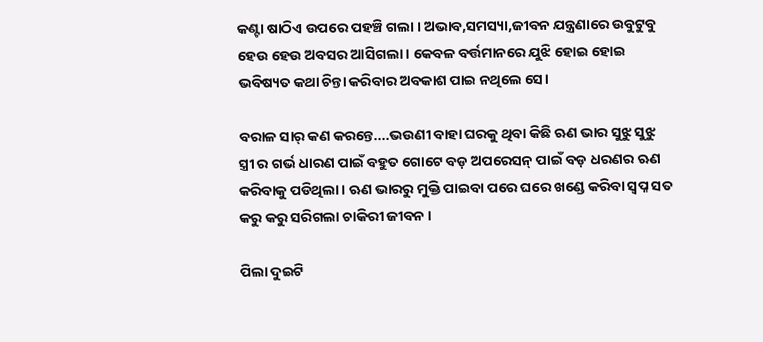କଣ୍ଟା ଷାଠିଏ ଉପରେ ପହଞ୍ଚି ଗଲା । ଅଭାବ,ସମସ୍ୟା,ଜୀବନ ଯନ୍ତ୍ରଣାରେ ଉବୁଟୁବୁ ହେଉ ହେଉ ଅବସର ଆସିଗଲା । କେବଳ ବର୍ତ୍ତମାନରେ ଯୁଝି ହୋଇ ହୋଇ ଭବିଷ୍ୟତ କଥା ଚିନ୍ତା କରିବାର ଅବକାଶ ପାଇ ନଥିଲେ ସେ।

ବରାଳ ସାର୍ କଣ କରନ୍ତେ....ଭଉଣୀ ବାହା ଘରକୁ ଥିବା କିଛି ଋଣ ଭାର ସୁଝୁ ସୁଝୁ ସ୍ତ୍ରୀ ର ଗର୍ଭ ଧାରଣ ପାଇଁ ବହୁତ ଗୋଟେ ବଡ଼ ଅପରେସନ୍ ପାଇଁ ବଡ଼ ଧରଣର ଋଣ କରିବାକୁ ପଡିଥିଲା । ଋଣ ଭାରରୁ ମୁକ୍ତି ପାଇବା ପରେ ଘରେ ଖଣ୍ଡେ କରିବା ସ୍ବପ୍ନ ସତ କରୁ କରୁ ସରିଗଲା ଚାକିରୀ ଜୀବନ ।

ପିଲା ଦୁଇଟି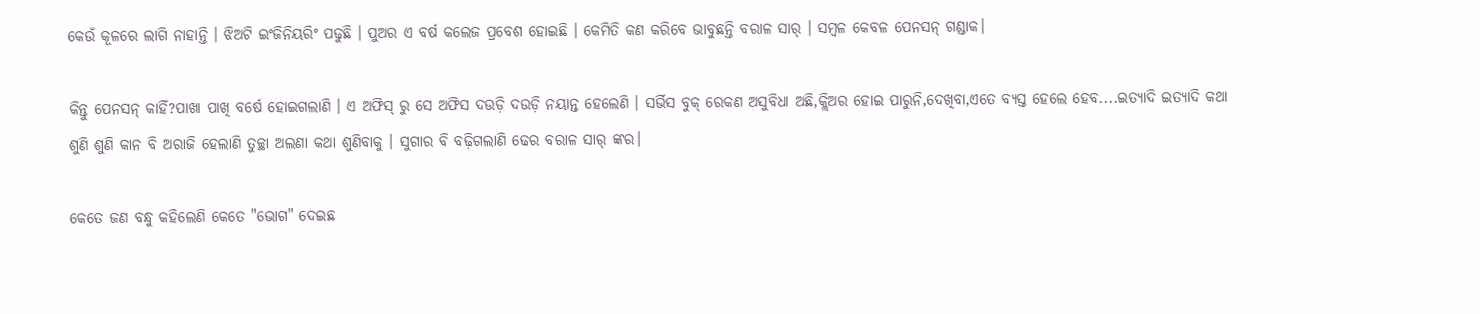କେଉଁ କୂଳରେ ଲାଗି ନାହାନ୍ତି । ଝିଅଟି ଇଂଜିନିୟରିଂ ପଢୁଛି । ପୁଅର ଏ ବର୍ଷ କଲେଜ ପ୍ରବେଶ ହୋଇଛି । କେମିତି କଣ କରିବେ ଭାବୁଛନ୍ତି ବରାଳ ସାର୍ । ସମ୍ବଳ କେବଳ ପେନସନ୍ ଗଣ୍ଡାକ।

କିନ୍ତୁ ପେନସନ୍ କାହିଁ?ପାଖା ପାଖି ବର୍ଷେ ହୋଇଗଲାଣି । ଏ ଅଫିସ୍ ରୁ ସେ ଅଫିସ ଦଉଡ଼ି ଦଉଡ଼ି ନୟାନ୍ତ ହେଲେଣି । ସର୍ଭିସ ବୁକ୍ ରେକଣ ଅସୁବିଧା ଅଛି,କ୍ଲିଅର ହୋଇ ପାରୁନି,ଦେଖିବା,ଏତେ ବ୍ୟସ୍ତ ହେଲେ ହେବ....ଇତ୍ୟାଦି ଇତ୍ୟାଦି କଥା ଶୁଣି ଶୁଣି କାନ ବି ଅରାଜି ହେଲାଣି ତୁଚ୍ଛା ଅଲଣା କଥା ଶୁଣିବାକୁ । ସୁଗାର ବି ବଢ଼ିଗଲାଣି ଢେର ବରାଳ ସାର୍ ଙ୍କର।

କେତେ ଜଣ ବନ୍ଧୁ କହିଲେଣି କେତେ "ଭୋଗ" ଦେଇଛ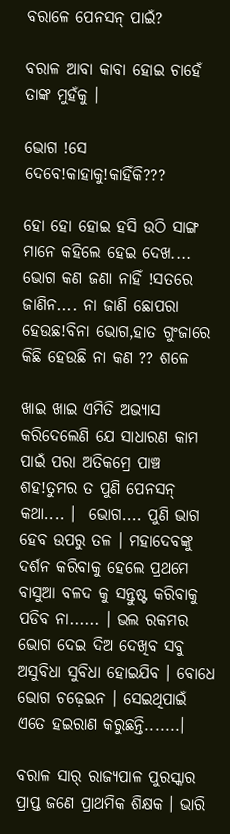ବରାଳେ ପେନସନ୍ ପାଇଁ?

ବରାଳ ଆବା କାବା ହୋଇ ଚାହେଁ ତାଙ୍କ ମୁହଁକୁ ।

ଭୋଗ !ସେ ଦେବେ!କାହାକୁ!କାହିଁକି???

ହୋ ହୋ ହୋଇ ହସି ଉଠି ସାଙ୍ଗ ମାନେ କହିଲେ ହେଇ ଦେଖ.... ଭୋଗ କଣ ଜଣା ନାହିଁ !ସତରେ ଜାଣିନ.... ନା ଜାଣି ଛୋପରା ହେଉଛ!ବିନା ଭୋଗ,ହାତ ଗୁଂଜାରେ କିଛି ହେଉଛି ନା କଣ ?? ଶଳେ

ଖାଇ ଖାଇ ଏମିତି ଅଭ୍ୟାସ କରିଦେଲେଣି ଯେ ସାଧାରଣ କାମ ପାଇଁ ପରା ଅତିକମ୍ରେ ପାଞ୍ଚ ଶହ!ତୁମର ତ ପୁଣି ପେନସନ୍ କଥା.... ।  ଭୋଗ.... ପୁଣି ଭାଗ ହେବ ଉପରୁ ତଳ । ମହାଦେବଙ୍କୁ ଦର୍ଶନ କରିବାକୁ ହେଲେ ପ୍ରଥମେ ବାସୁଆ ବଳଦ କୁ ସନ୍ତୁଷ୍ଟ କରିବାକୁ ପଡିବ ନା...... । ଭଲ ରକମର ଭୋଗ ଦେଇ ଦିଅ ଦେଖିବ ସବୁ ଅସୁବିଧା ସୁବିଧା ହୋଇଯିବ । ବୋଧେ ଭୋଗ ଚଢ଼େଇନ । ସେଇଥିପାଇଁ ଏତେ ହଇରାଣ କରୁଛନ୍ତି.......।

ବରାଳ ସାର୍ ରାଜ୍ୟପାଳ ପୁରସ୍କାର ପ୍ରାପ୍ତ ଜଣେ ପ୍ରାଥମିକ ଶିକ୍ଷକ । ଭାରି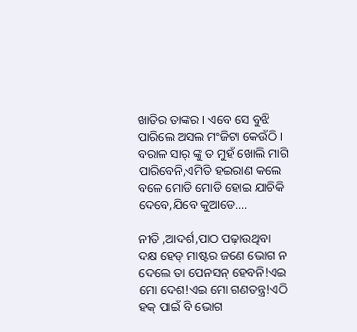ଖାତିର ତାଙ୍କର । ଏବେ ସେ ବୁଝି ପାରିଲେ ଅସଲ ମଂଜିଟା କେଉଁଠି । ବରାଳ ସାର୍ ଙ୍କୁ ତ ମୁହଁ ଖୋଲି ମାଗି ପାରିବେନି,ଏମିତି ହଇରାଣ କଲେ ବଳେ ମୋଡି ମୋଡି ହୋଇ ଯାଚିକି ଦେବେ,ଯିବେ କୁଆଡେ....

ନୀତି ,ଆଦର୍ଶ,ପାଠ ପଢ଼ାଉଥିବା ଦକ୍ଷ ହେଡ୍ ମାଷ୍ଟର ଜଣେ ଭୋଗ ନ ଦେଲେ ତା ପେନସନ୍ ହେବନି!ଏଇ ମୋ ଦେଶ!ଏଇ ମୋ ଗଣତନ୍ତ୍ର!ଏଠି ହକ୍ ପାଇଁ ବି ଭୋଗ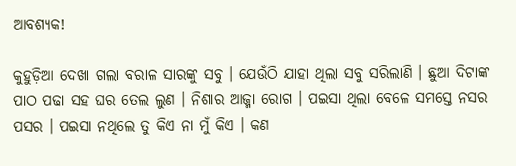ଆବଶ୍ୟକ!

କୁହୁଡ଼ିଆ ଦେଖା ଗଲା ବରାଳ ସାରଙ୍କୁ ସବୁ । ଯେଉଁଠି ଯାହା ଥିଲା ସବୁ ସରିଲାଣି । ଛୁଆ ଦିଟାଙ୍କ ପାଠ ପଢା ସହ ଘର ତେଲ ଲୁଣ । ନିଶାର ଆଜ୍ମା ରୋଗ । ପଇସା ଥିଲା ବେଳେ ସମସ୍ତେ ନସର ପସର । ପଇସା ନଥିଲେ ତୁ କିଏ ନା ମୁଁ କିଏ । କଣ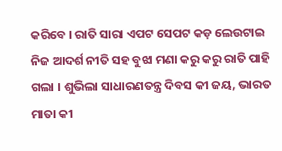କରିବେ । ରାତି ସାରା ଏପଟ ସେପଟ କଡ଼ ଲେଉଟାଇ ନିଜ ଆଦର୍ଶ ନୀତି ସହ ବୁଝା ମଣା କରୁ କରୁ ରାତି ପାହି ଗଲା । ଶୁଭିଲା ସାଧାରଣତନ୍ତ୍ର ଦିବସ କୀ ଜୟ, ଭାରତ ମାତା କୀ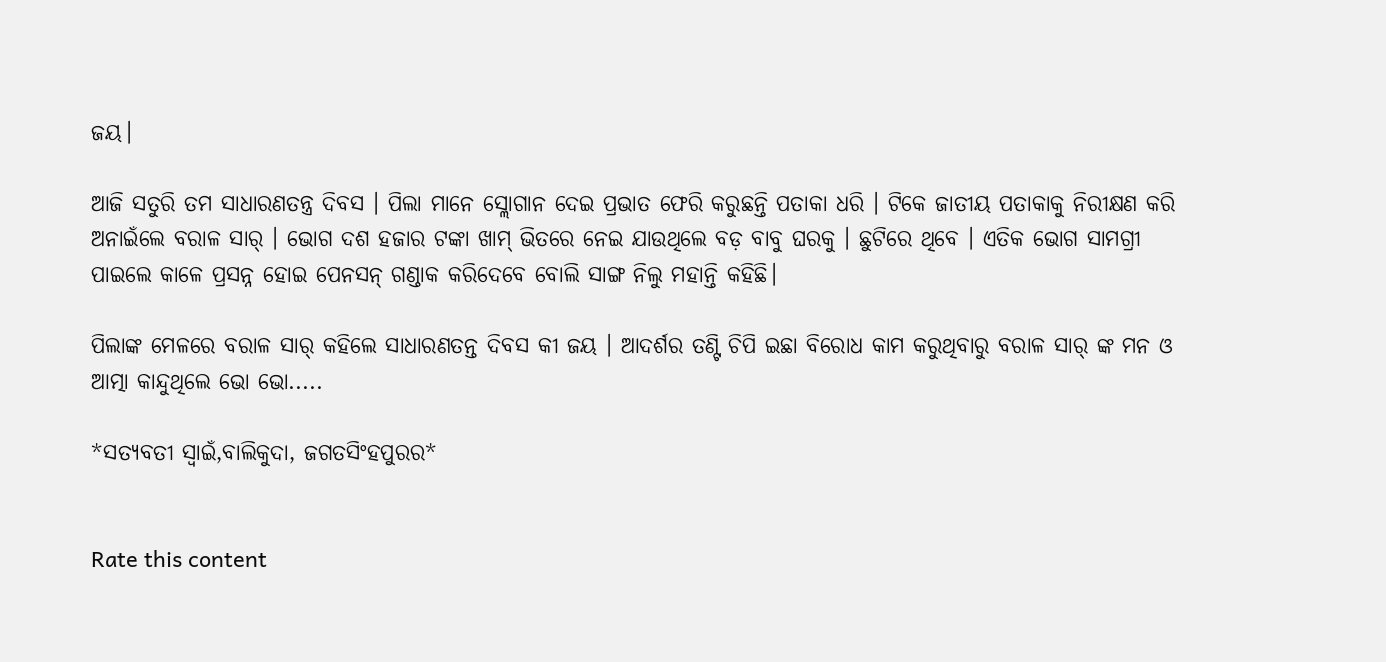ଜୟ।

ଆଜି ସତୁରି ତମ ସାଧାରଣତନ୍ତ୍ର ଦିବସ । ପିଲା ମାନେ ସ୍ଲୋଗାନ ଦେଇ ପ୍ରଭାତ ଫେରି କରୁଛନ୍ତି ପତାକା ଧରି । ଟିକେ ଜାତୀୟ ପତାକାକୁ ନିରୀକ୍ଷଣ କରି ଅନାଇଁଲେ ବରାଳ ସାର୍ । ଭୋଗ ଦଶ ହଜାର ଟଙ୍କା ଖାମ୍ ଭିତରେ ନେଇ ଯାଉଥିଲେ ବଡ଼ ବାବୁ ଘରକୁ । ଛୁଟିରେ ଥିବେ । ଏତିକ ଭୋଗ ସାମଗ୍ରୀ ପାଇଲେ କାଳେ ପ୍ରସନ୍ନ ହୋଇ ପେନସନ୍ ଗଣ୍ଡାକ କରିଦେବେ ବୋଲି ସାଙ୍ଗ ନିଲୁ ମହାନ୍ତି କହିଛି।

ପିଲାଙ୍କ ମେଳରେ ବରାଳ ସାର୍ କହିଲେ ସାଧାରଣତନ୍ତ ଦିବସ କୀ ଜୟ । ଆଦର୍ଶର ତଣ୍ଟି ଚିପି ଇଛା ବିରୋଧ କାମ କରୁଥିବାରୁ ବରାଳ ସାର୍ ଙ୍କ ମନ ଓ ଆତ୍ମା କାନ୍ଦୁଥିଲେ ଭୋ ଭୋ.....

*ସତ୍ୟବତୀ ସ୍ଵାଇଁ,ବାଲିକୁଦା, ଜଗତସିଂହପୁରର*


Rate this content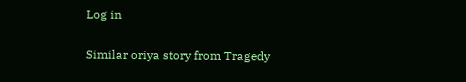Log in

Similar oriya story from Tragedy